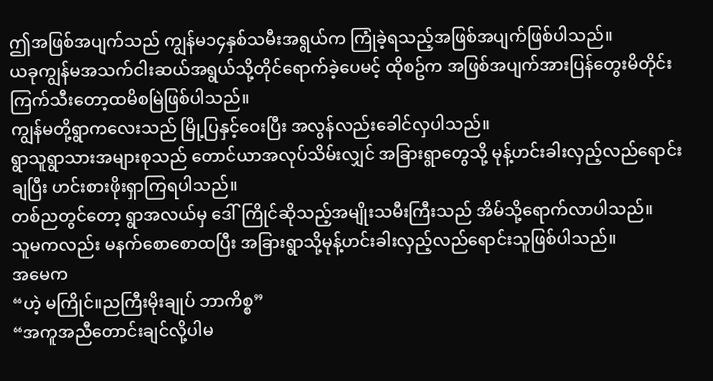ဤအဖြစ်အပျက်သည် ကျွန်မ၁၄နှစ်သမီးအရွယ်က ကြုံခဲ့ရသည့်အဖြစ်အပျက်ဖြစ်ပါသည်။
ယခုကျွန်မအသက်ငါးဆယ်အရွယ်သို့တိုင်ရောက်ခဲ့ပေမင့် ထိုစဥ်က အဖြစ်အပျက်အားပြန်တွေးမိတိုင်း ကြက်သီးတော့ထမိစမြဲဖြစ်ပါသည်။
ကျွန်မတို့ရွာကလေးသည် မြို့ပြနှင့်ဝေးပြီး အလွန်လည်းခေါင်လှပါသည်။
ရွာသူရွာသားအများစုသည် တောင်ယာအလုပ်သိမ်းလျှင် အခြားရွာတွေသို့ မုန့်ဟင်းခါးလှည့်လည်ရောင်းချပြီး ဟင်းစားဖိုးရှာကြရပါသည်။
တစ်ညတွင်တော့ ရွာအလယ်မှ ဒေါ်ကြိုင်ဆိုသည့်အမျိုးသမီးကြီးသည် အိမ်သို့ရောက်လာပါသည်။
သူမကလည်း မနက်စောစောထပြီး အခြားရွာသို့မုန့်ဟင်းခါးလှည့်လည်ရောင်းသူဖြစ်ပါသည်။
အမေက
“ဟဲ့ မကြိုင်။ညကြီးမိုးချုပ် ဘာကိစ္စ”
“အကူအညီတောင်းချင်လို့ပါမ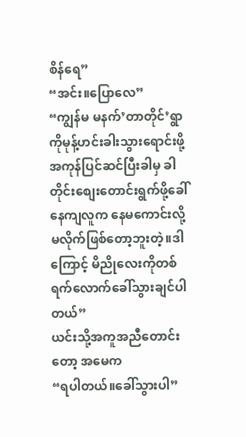စိန်ရေ”
“အင်း။ပြောလေ”
“ကျွန်မ မနက်’တာတိုင်’ရွာကိုမုန့်ဟင်းခါးသွားရောင်းဖို့အကုန်ပြင်ဆင်ပြီးခါမှ ခါတိုင်းစျေးတောင်းရွက်ဖို့ခေါ်နေကျလူက နေမကောင်းလို့မလိုက်ဖြစ်တော့ဘူးတဲ့။ဒါကြောင့် မိညိုလေးကိုတစ်ရက်လောက်ခေါ်သွားချင်ပါတယ်”
ယင်းသို့အကူအညီတောင်းတော့ အမေက
“ရပါတယ်။ခေါ်သွားပါ”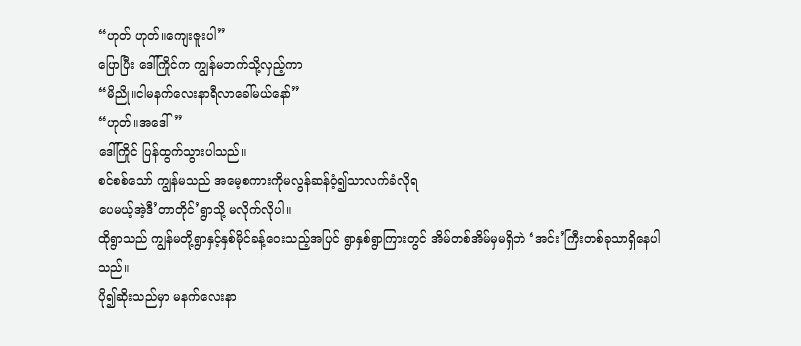“ဟုတ် ဟုတ်။ကျေးဇူးပါ”
ပြောပြီး ဒေါ်ကြိုင်က ကျွန်မဘက်သို့လှည့်ကာ
“မိညို။ငါမနက်လေးနာရီလာခေါ်မယ်နော်”
“ဟုတ်။အဒေါ်”
ဒေါ်ကြိုင် ပြန်ထွက်သွားပါသည်။
စင်စစ်သော် ကျွန်မသည် အမေ့စကားကိုမလွန်ဆန်ဝံ့၍သာလက်ခံလိုရ
ပေမယ့်အဲ့ဒီ’တာတိုင်’ရွာသို့ မလိုက်လိုပါ။
ထိုရွာသည် ကျွန်မတို့ရွာနှင့်နှစ်မိုင်ခန့်ဝေးသည့်အပြင် ရွာနှစ်ရွာကြားတွင် အိမ်တစ်အိမ်မှမရှိဘဲ ‘အင်း’ကြီးတစ်ခုသာရှိနေပါသည်။
ပို၍ဆိုးသည်မှာ မနက်လေးနာ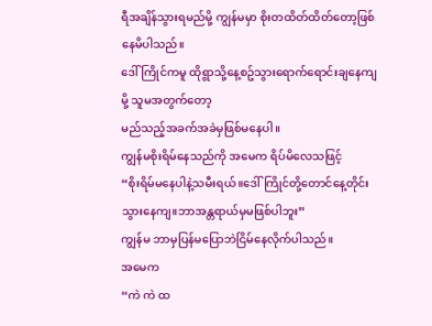ရီအချိန်သွားရမည်မို့ ကျွန်မမှာ စိုးတထိတ်ထိတ်တော့ဖြစ်နေမိပါသည်။
ဒေါ်ကြိုင်ကမူ ထိုရွာသို့နေ့စဥ်သွားရောက်ရောင်းချနေကျမို့ သူမအတွက်တော့
မည်သည့်အခက်အခဲမှဖြစ်မနေပါ။
ကျွန်မစိုးရိမ်နေသည်ကို အမေက ရိပ်မိလေသဖြင့်
“စိုးရိမ်မနေပါနဲ့သမီးရယ်။ဒေါ်ကြိုင်တို့တောင်နေ့တိုင်းသွားနေကျ။ဘာအန္တရာယ်မှမဖြစ်ပါဘူး”
ကျွန်မ ဘာမှပြန်မပြောဘဲငြိမ်နေလိုက်ပါသည်။
အမေက
“ကဲ ကဲ ထ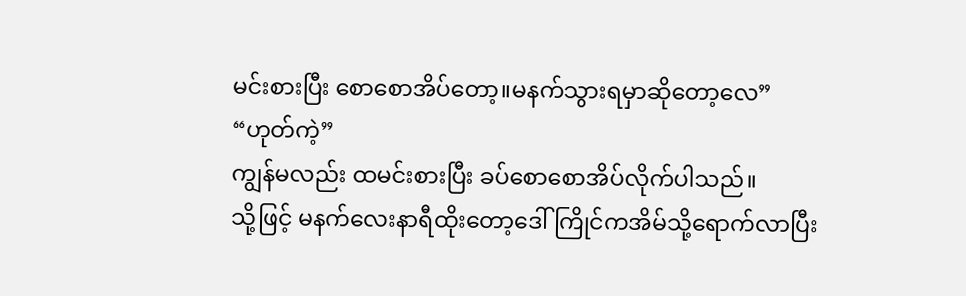မင်းစားပြီး စောစောအိပ်တော့။မနက်သွားရမှာဆိုတော့လေ”
“ဟုတ်ကဲ့”
ကျွန်မလည်း ထမင်းစားပြီး ခပ်စောစောအိပ်လိုက်ပါသည်။
သို့ဖြင့် မနက်လေးနာရီထိုးတော့ဒေါ်ကြိုင်ကအိမ်သို့ရောက်လာပြီး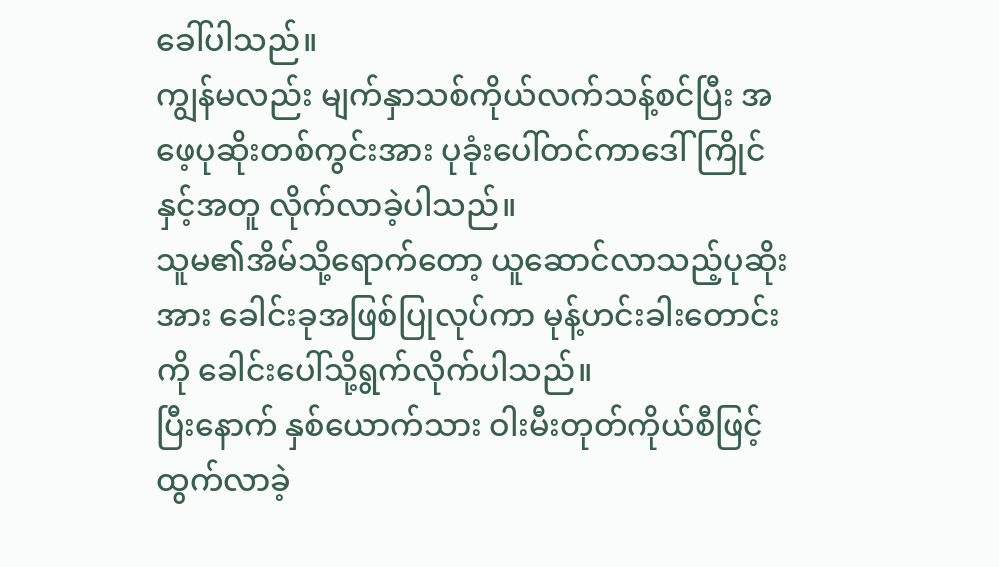ခေါ်ပါသည်။
ကျွန်မလည်း မျက်နှာသစ်ကိုယ်လက်သန့်စင်ပြီး အဖေ့ပုဆိုးတစ်ကွင်းအား ပုခုံးပေါ်တင်ကာဒေါ်ကြိုင်နှင့်အတူ လိုက်လာခဲ့ပါသည်။
သူမ၏အိမ်သို့ရောက်တော့ ယူဆောင်လာသည့်ပုဆိုးအား ခေါင်းခုအဖြစ်ပြုလုပ်ကာ မုန့်ဟင်းခါးတောင်းကို ခေါင်းပေါ်သို့ရွက်လိုက်ပါသည်။
ပြီးနောက် နှစ်ယောက်သား ဝါးမီးတုတ်ကိုယ်စီဖြင့်ထွက်လာခဲ့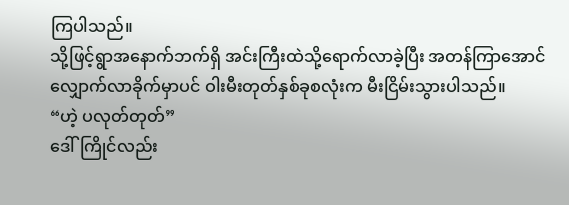ကြပါသည်။
သို့ဖြင့်ရွာအနောက်ဘက်ရှိ အင်းကြီးထဲသို့ရောက်လာခဲ့ပြီး အတန်ကြာအောင် လျှောက်လာခိုက်မှာပင် ဝါးမီးတုတ်နှစ်ခုစလုံးက မီးငြိမ်းသွားပါသည်။
“ဟဲ့ ပလုတ်တုတ်”
ဒေါ်ကြိုင်လည်း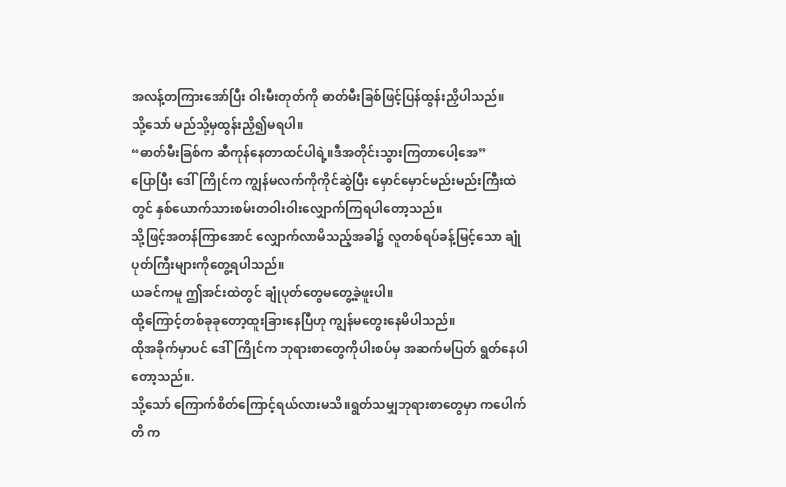အလန့်တကြားအော်ပြီး ဝါးမီးတုတ်ကို ဓာတ်မီးခြစ်ဖြင့်ပြန်ထွန်းညှိပါသည်။
သို့သော် မည်သို့မှထွန်းညှိ၍မရပါ။
“ဓာတ်မီးခြစ်က ဆီကုန်နေတာထင်ပါရဲ့။ဒီအတိုင်းသွားကြတာပေါ့အေ”
ပြောပြီး ဒေါ်ကြိုင်က ကျွန်မလက်ကိုကိုင်ဆွဲပြီး မှောင်မှောင်မည်းမည်းကြီးထဲတွင် နှစ်ယောက်သားစမ်းတဝါးဝါးလျှောက်ကြရပါတော့သည်။
သို့ဖြင့်အတန်ကြာအောင် လျှောက်လာမိသည့်အခါ၌ လူတစ်ရပ်ခန့်မြင့်သော ချုံပုတ်ကြီးများကိုတွေ့ရပါသည်။
ယခင်ကမူ ဤအင်းထဲတွင် ချုံပုတ်တွေမတွေ့ခဲ့ဖူးပါ။
ထို့ကြောင့်တစ်ခုခုတော့ထူးခြားနေပြီဟု ကျွန်မတွေးနေမိပါသည်။
ထိုအခိုက်မှာပင် ဒေါ်ကြိုင်က ဘုရားစာတွေကိုပါးစပ်မှ အဆက်မပြတ် ရွတ်နေပါတော့သည်။.
သို့သော် ကြောက်စိတ်ကြောင့်ရယ်လားမသိ။ရွတ်သမျှဘုရားစာတွေမှာ ကပေါက်တိ က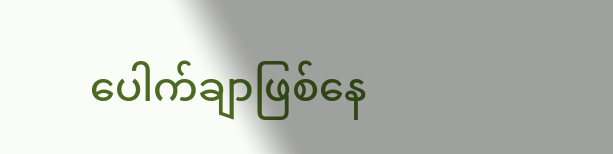ပေါက်ချာဖြစ်နေ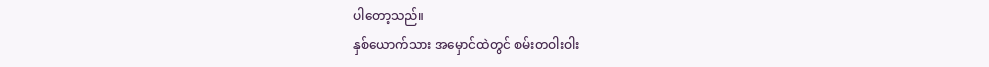ပါတော့သည်။
နှစ်ယောက်သား အမှောင်ထဲတွင် စမ်းတဝါးဝါး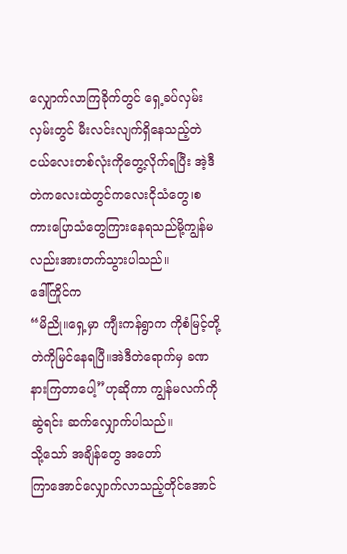လျှောက်လာကြခိုက်တွင် ရှေ့ခပ်လှမ်းလှမ်းတွင် မီးလင်းလျက်ရှိနေသည့်တဲငယ်လေးတစ်လုံးကိုတွေ့လိုက်ရပြီး အဲ့ဒီတဲကလေးထဲတွင်ကလေးငိုသံတွေ၊စကားပြောသံတွေကြားနေရသည်မို့ကျွန်မလည်းအားတက်သွားပါသည်။
ဒေါ်ကြိုင်က
“မိညို။ရှေ့မှာ ကျီးကန်ရွာက ကိုစံမြင့်တို့တဲကိုမြင်နေရပြီ။အဲဒီတဲရောက်မှ ခဏနားကြတာပေါ့”ဟုဆိုကာ ကျွန်မလက်ကိုဆွဲရင်း ဆက်လျှောက်ပါသည်။
သို့သော် အချိန်တွေ အတော်
ကြာအောင်လျှောက်လာသည့်တိုင်အောင်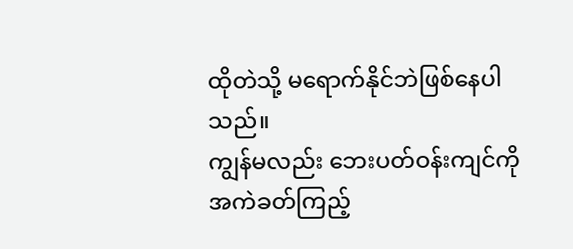ထိုတဲသို့ မရောက်နိုင်ဘဲဖြစ်နေပါသည်။
ကျွန်မလည်း ဘေးပတ်ဝန်းကျင်ကိုအကဲခတ်ကြည့်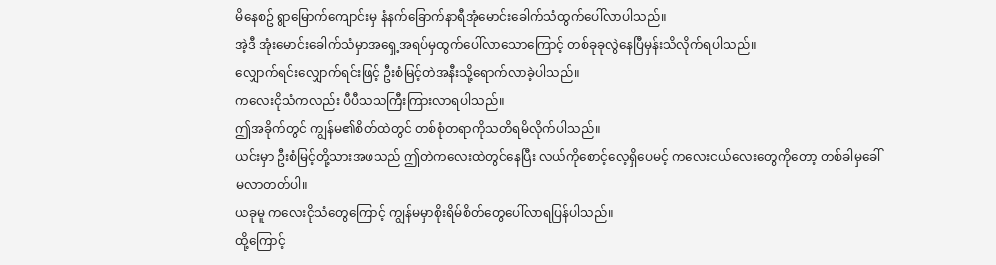မိနေစဥ် ရွာမြောက်ကျောင်းမှ နံနက်ခြောက်နာရီအုံမောင်းခေါက်သံထွက်ပေါ်လာပါသည်။
အဲ့ဒီ အုံးမောင်းခေါက်သံမှာအရှေ့အရပ်မှထွက်ပေါ်လာသောကြောင့် တစ်ခုခုလွဲနေပြီမှန်းသိလိုက်ရပါသည်။
လျှောက်ရင်းလျှောက်ရင်းဖြင့် ဦးစံမြင့်တဲအနီးသို့ရောက်လာခဲ့ပါသည်။
ကလေးငိုသံကလည်း ပီပီသသကြီးကြားလာရပါသည်။
ဤအခိုက်တွင် ကျွန်မ၏စိတ်ထဲတွင် တစ်စုံတရာကိုသတိရမိလိုက်ပါသည်။
ယင်းမှာ ဦးစံမြင့်တို့သားအဖသည် ဤတဲကလေးထဲတွင်နေပြီး လယ်ကိုစောင့်လေ့ရှိပေမင့် ကလေးငယ်လေးတွေကိုတော့ တစ်ခါမှခေါ်မလာတတ်ပါ။
ယခုမူ ကလေးငိုသံတွေကြောင့် ကျွန်မမှာစိုးရိမ်စိတ်တွေပေါ်လာရပြန်ပါသည်။
ထို့ကြောင့်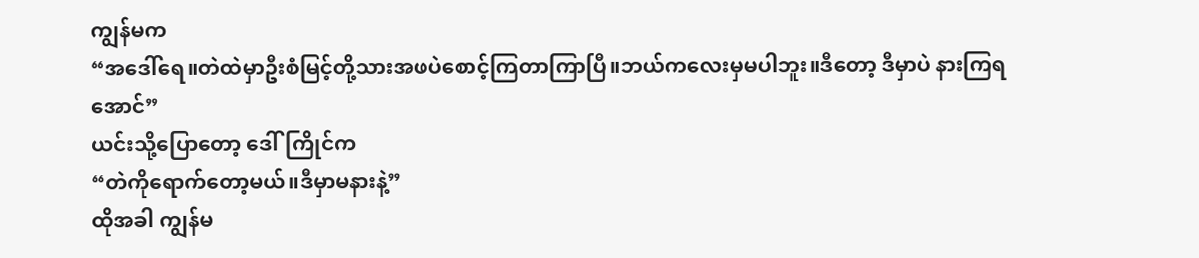ကျွန်မက
“အဒေါ်ရေ။တဲထဲမှာဦးစံမြင့်တို့သားအဖပဲစောင့်ကြတာကြာပြီ။ဘယ်ကလေးမှမပါဘူး။ဒီတော့ ဒီမှာပဲ နားကြရအောင်”
ယင်းသို့ပြောတော့ ဒေါ်ကြိုင်က
“တဲကိုရောက်တော့မယ်။ဒီမှာမနားနဲ့”
ထိုအခါ ကျွန်မ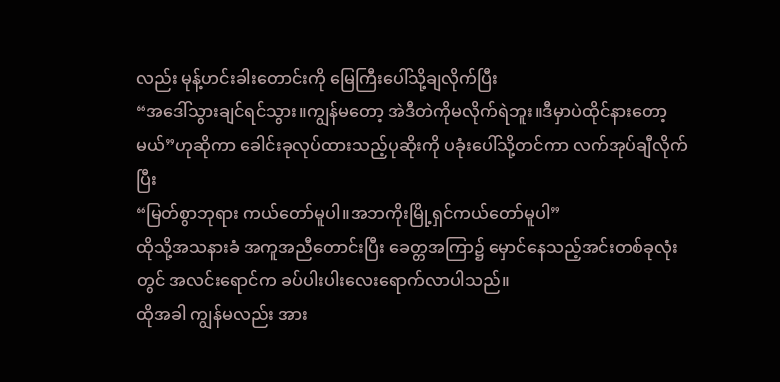လည်း မုန့်ဟင်းခါးတောင်းကို မြေကြီးပေါ်သို့ချလိုက်ပြီး
“အဒေါ်သွားချင်ရင်သွား။ကျွန်မတော့ အဲဒီတဲကိုမလိုက်ရဲဘူး။ဒီမှာပဲထိုင်နားတော့မယ်”ဟုဆိုကာ ခေါင်းခုလုပ်ထားသည့်ပုဆိုးကို ပခုံးပေါ်သို့တင်ကာ လက်အုပ်ချီလိုက်ပြီး
“မြတ်စွာဘုရား ကယ်တော်မူပါ။အဘကိုးမြို့ရှင်ကယ်တော်မူပါ”
ထိုသို့အသနားခံ အကူအညီတောင်းပြီး ခေတ္တအကြာ၌ မှောင်နေသည့်အင်းတစ်ခုလုံးတွင် အလင်းရောင်က ခပ်ပါးပါးလေးရောက်လာပါသည်။
ထိုအခါ ကျွန်မလည်း အား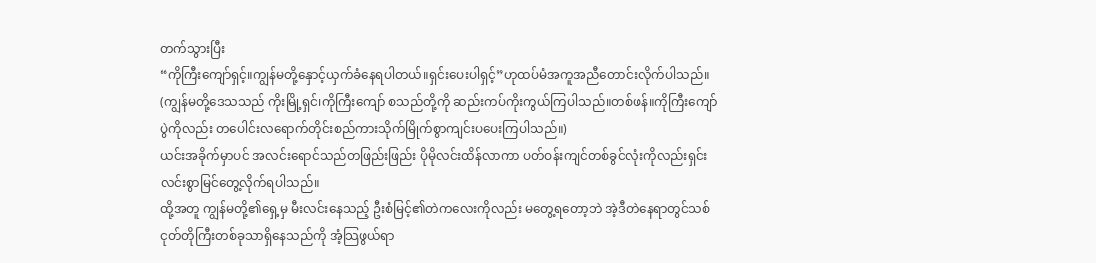တက်သွားပြီး
“ကိုကြီးကျော်ရှင့်။ကျွန်မတို့နှောင့်ယှက်ခံနေရပါတယ်။ရှင်းပေးပါရှင့်”ဟုထပ်မံအကူအညီတောင်းလိုက်ပါသည်။
(ကျွန်မတို့ဒေသသည် ကိုးမြို့ရှင်၊ကိုကြီးကျော် စသည်တို့ကို ဆည်းကပ်ကိုးကွယ်ကြပါသည်။တစ်ဖန်။ကိုကြီးကျော်ပွဲကိုလည်း တပေါင်းလရောက်တိုင်းစည်ကားသိုက်မြိုက်စွာကျင်းပပေးကြပါသည်။)
ယင်းအခိုက်မှာပင် အလင်းရောင်သည်တဖြည်းဖြည်း ပိုမိုလင်းထိန်လာကာ ပတ်ဝန်းကျင်တစ်ခွင်လုံးကိုလည်းရှင်းလင်းစွာမြင်တွေ့လိုက်ရပါသည်။
ထို့အတူ ကျွန်မတို့၏ရှေ့မှ မီးလင်းနေသည့် ဦးစံမြင့်၏တဲကလေးကိုလည်း မတွေ့ရတော့ဘဲ အဲ့ဒီတဲနေရာတွင်သစ်ငုတ်တိုကြီးတစ်ခုသာရှိနေသည်ကို အံ့သြဖွယ်ရာ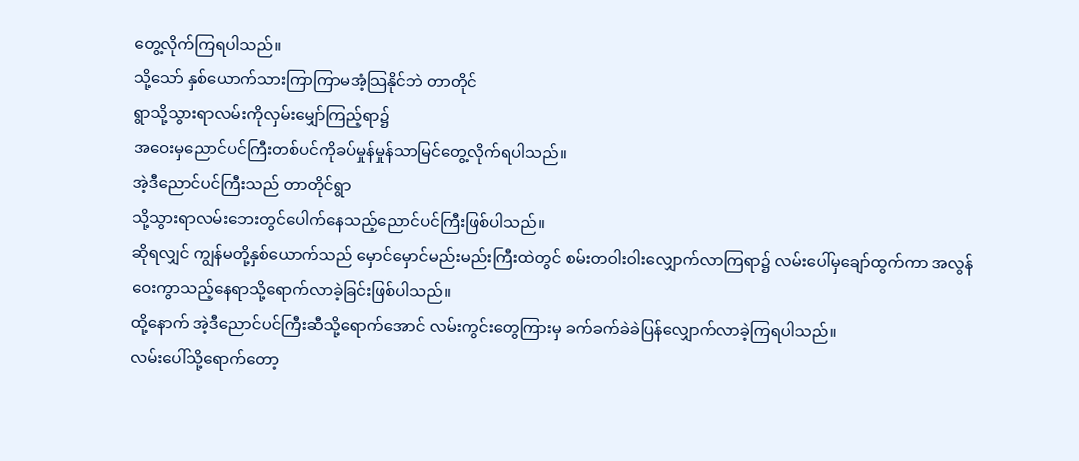တွေ့လိုက်ကြရပါသည်။
သို့သော် နှစ်ယောက်သားကြာကြာမအံ့သြနိုင်ဘဲ တာတိုင်
ရွာသို့သွားရာလမ်းကိုလှမ်းမျှော်ကြည့်ရာ၌
အဝေးမှညောင်ပင်ကြီးတစ်ပင်ကိုခပ်မှုန်မှုန်သာမြင်တွေ့လိုက်ရပါသည်။
အဲ့ဒီညောင်ပင်ကြီးသည် တာတိုင်ရွာ
သို့သွားရာလမ်းဘေးတွင်ပေါက်နေသည့်ညောင်ပင်ကြီးဖြစ်ပါသည်။
ဆိုရလျှင် ကျွန်မတို့နှစ်ယောက်သည် မှောင်မှောင်မည်းမည်းကြီးထဲတွင် စမ်းတဝါးဝါးလျှောက်လာကြရာ၌ လမ်းပေါ်မှချော်ထွက်ကာ အလွန်ဝေးကွာသည့်နေရာသို့ရောက်လာခဲ့ခြင်းဖြစ်ပါသည်။
ထို့နောက် အဲ့ဒီညောင်ပင်ကြီးဆီသို့ရောက်အောင် လမ်းကွင်းတွေကြားမှ ခက်ခက်ခဲခဲပြန်လျှောက်လာခဲ့ကြရပါသည်။
လမ်းပေါ်သို့ရောက်တော့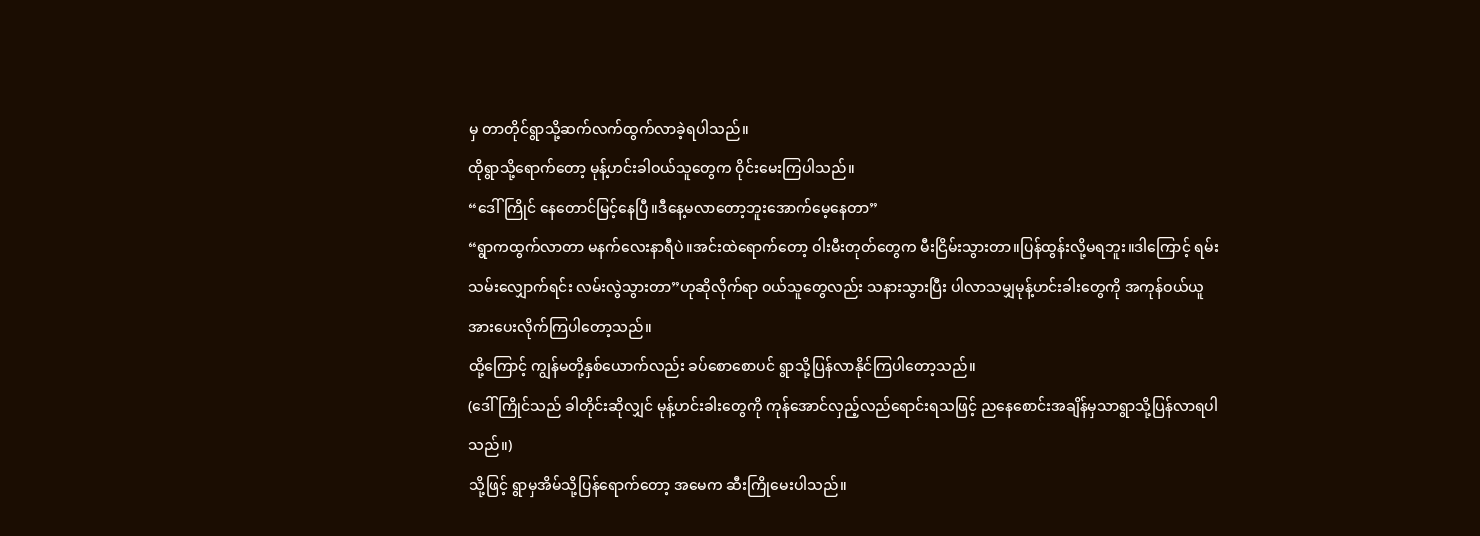မှ တာတိုင်ရွာသို့ဆက်လက်ထွက်လာခဲ့ရပါသည်။
ထိုရွာသို့ရောက်တော့ မုန့်ဟင်းခါဝယ်သူတွေက ဝိုင်းမေးကြပါသည်။
“ဒေါ်ကြိုင် နေတောင်မြင့်နေပြီ။ဒီနေ့မလာတော့ဘူးအောက်မေ့နေတာ”
“ရွာကထွက်လာတာ မနက်လေးနာရီပဲ။အင်းထဲရောက်တော့ ဝါးမီးတုတ်တွေက မီးငြိမ်းသွားတာ။ပြန်ထွန်းလို့မရဘူး။ဒါကြောင့် ရမ်းသမ်းလျှောက်ရင်း လမ်းလွဲသွားတာ”ဟုဆိုလိုက်ရာ ဝယ်သူတွေလည်း သနားသွားပြီး ပါလာသမျှမုန့်ဟင်းခါးတွေကို အကုန်ဝယ်ယူအားပေးလိုက်ကြပါတော့သည်။
ထို့ကြောင့် ကျွန်မတို့နှစ်ယောက်လည်း ခပ်စောစောပင် ရွာသို့ပြန်လာနိုင်ကြပါတော့သည်။
(ဒေါ်ကြိုင်သည် ခါတိုင်းဆိုလျှင် မုန့်ဟင်းခါးတွေကို ကုန်အောင်လှည့်လည်ရောင်းရသဖြင့် ညနေစောင်းအချိန်မှသာရွာသို့ပြန်လာရပါသည်။)
သို့ဖြင့် ရွာမှအိမ်သို့ပြန်ရောက်တော့ အမေက ဆီးကြိုမေးပါသည်။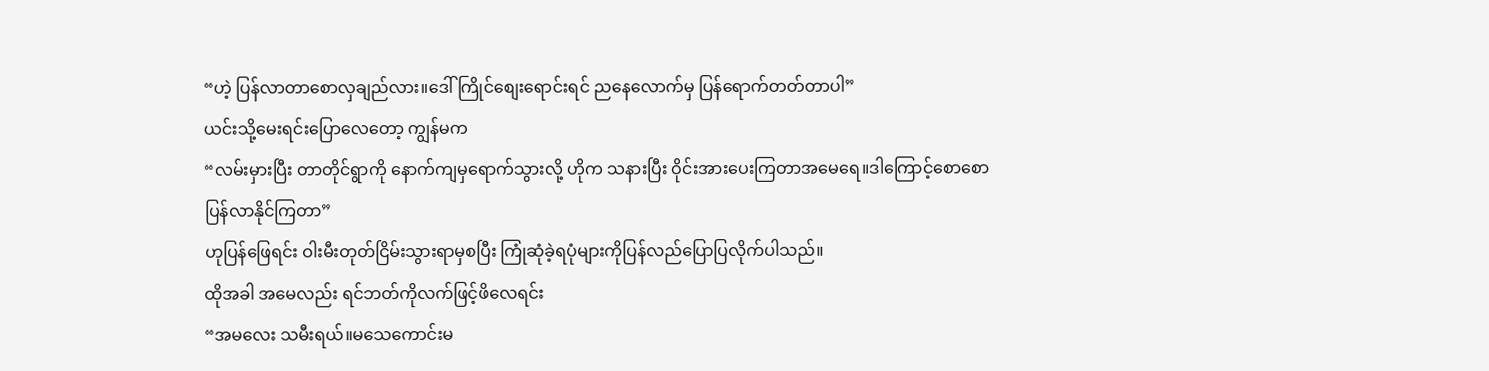“ဟဲ့ ပြန်လာတာစောလှချည်လား။ဒေါ်ကြိုင်စျေးရောင်းရင် ညနေလောက်မှ ပြန်ရောက်တတ်တာပါ”
ယင်းသို့မေးရင်းပြောလေတော့ ကျွန်မက
“လမ်းမှားပြီး တာတိုင်ရွာကို နောက်ကျမှရောက်သွားလို့ ဟိုက သနားပြီး ဝိုင်းအားပေးကြတာအမေရေ။ဒါကြောင့်စောစောပြန်လာနိုင်ကြတာ”
ဟုပြန်ဖြေရင်း ဝါးမီးတုတ်ငြိမ်းသွားရာမှစပြီး ကြုံဆုံခဲ့ရပုံများကိုပြန်လည်ပြောပြလိုက်ပါသည်။
ထိုအခါ အမေလည်း ရင်ဘတ်ကိုလက်ဖြင့်ဖိလေရင်း
“အမလေး သမီးရယ်။မသေကောင်းမ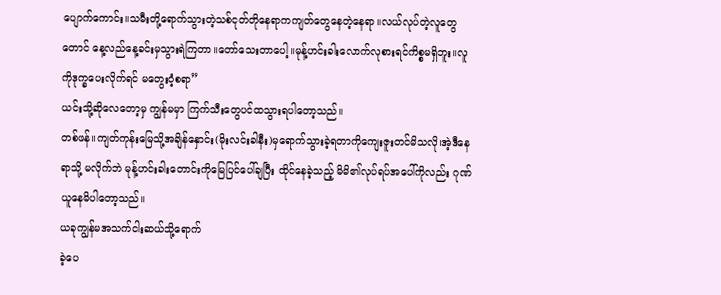ပျောက်ကောင်း။သမီးတို့ရောက်သွားတဲ့သစ်ငုတ်တိုနေရာကကျတ်တွေနေတဲ့နေရာ။လယ်လုပ်တဲ့လူတွေတောင် နေ့လည်နေ့ခင်းမှသွားရဲကြတာ။တော်သေးတာပေါ့။မုန့်ဟင်းခါးလောက်လုစားရင်ကိစ္စမရှိဘူး။လူကိုဒုက္ခပေးလိုက်ရင် မတွေးဝံ့စရာ”
ယင်းသို့ဆိုလေတော့မှ ကျွန်မမှာ ကြက်သီးတွေပင်ထသွားရပါတော့သည်။
တစ်ဖန်။ကျတ်ကုန်းမြေသို့အချိန်နှောင်း(မိုးလင်းခါနီး)မှရောက်သွားခဲ့ရတာကိုကျေးဇူးတင်မိသလို၊အဲ့ဒီနေရာသို့ မလိုက်ဘဲ မုန့်ဟင်းခါးတောင်းကိုမြေပြင်ပေါ်ချပြီး ထိုင်နေခဲ့သည့် မိမိ၏လုပ်ရပ်အပေါ်ကိုလည်း ဂုဏ်ယူနေမိပါတော့သည်။
ယခုကျွန်မအသက်ငါးဆယ်သို့ရောက်
ခဲ့ပေ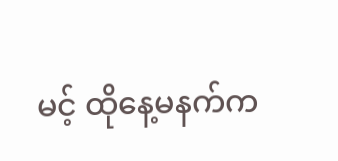မင့် ထိုနေ့မနက်က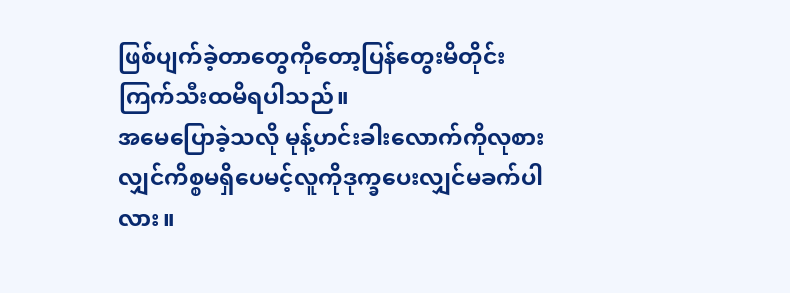ဖြစ်ပျက်ခဲ့တာတွေကိုတော့ပြန်တွေးမိတိုင်းကြက်သီးထမိရပါသည်။
အမေပြောခဲ့သလို မုန့်ဟင်းခါးလောက်ကိုလုစားလျှင်ကိစ္စမရှိပေမင့်လူကိုဒုက္ခပေးလျှင်မခက်ပါလား။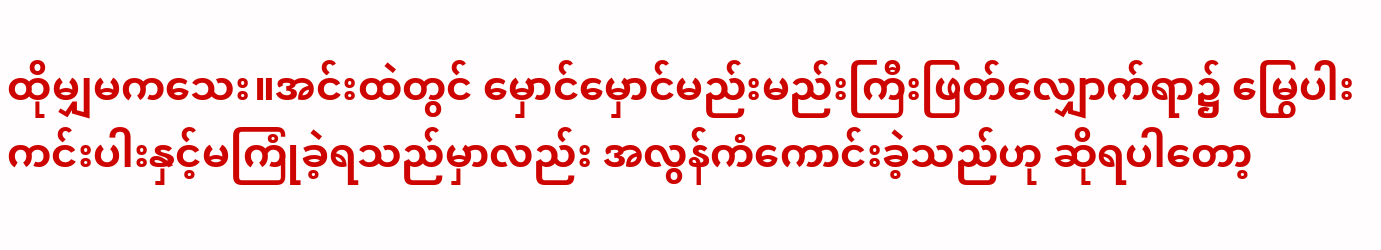ထိုမျှမကသေး။အင်းထဲတွင် မှောင်မှောင်မည်းမည်းကြီးဖြတ်လျှောက်ရာ၌ မြွေပါးကင်းပါးနှင့်မကြုံခဲ့ရသည်မှာလည်း အလွန်ကံကောင်းခဲ့သည်ဟု ဆိုရပါတော့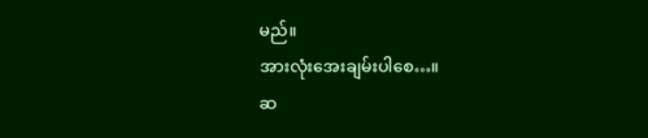မည်။
အားလုံးအေးချမ်းပါစေ…။
ဆ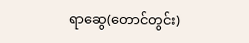ရာဆွေ(တောင်တွင်း)